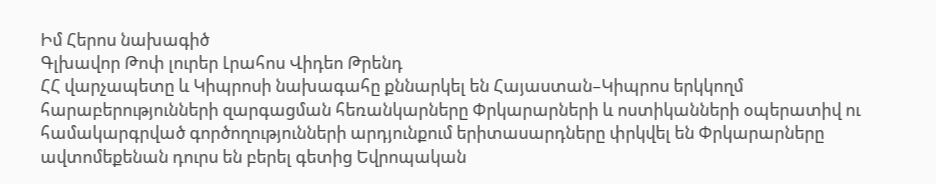Իմ Հերոս նախագիծ
Գլխավոր Թոփ լուրեր Լրահոս Վիդեո Թրենդ
ՀՀ վարչապետը և Կիպրոսի նախագահը քննարկել են Հայաստան–Կիպրոս երկկողմ հարաբերությունների զարգացման հեռանկարները Փրկարարների և ոստիկանների օպերատիվ ու համակարգրված գործողությունների արդյունքում երիտասարդները փրկվել են Փրկարարները ավտոմեքենան դուրս են բերել գետից Եվրոպական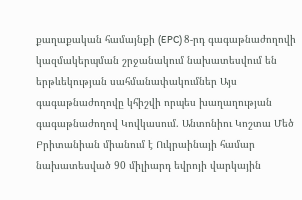քաղաքական համայնքի (EPC) 8-րդ գագաթնաժողովի կազմակերպման շրջանակում նախատեսվում են երթևեկության սահմանափակումներ Այս գագաթնաժողովը կհիշվի որպես խաղաղության գագաթնաժողով Կովկասում. Անտոնիու Կոշտա Մեծ Բրիտանիան միանում է Ուկրաինայի համար նախատեսված 90 միլիարդ եվրոյի վարկային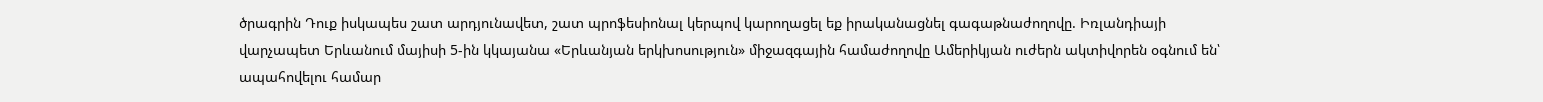ծրագրին Դուք իսկապես շատ արդյունավետ, շատ պրոֆեսիոնալ կերպով կարողացել եք իրականացնել գագաթնաժողովը. Իռլանդիայի վարչապետ Երևանում մայիսի 5-ին կկայանա «Երևանյան երկխոսություն» միջազգային համաժողովը Ամերիկյան ուժերն ակտիվորեն օգնում են՝ ապահովելու համար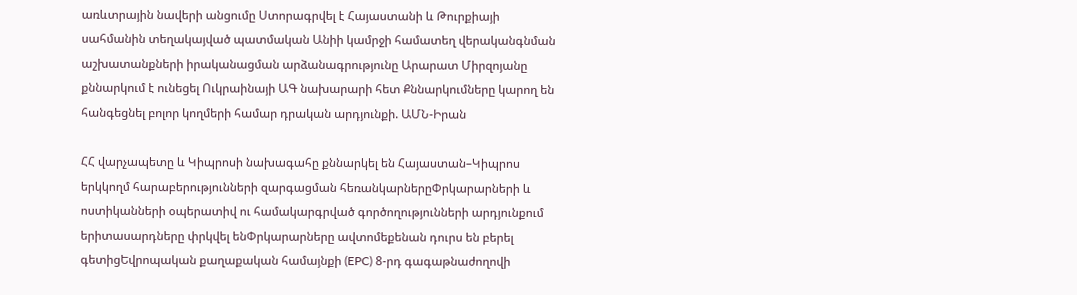առևտրային նավերի անցումը Ստորագրվել է Հայաստանի և Թուրքիայի սահմանին տեղակայված պատմական Անիի կամրջի համատեղ վերականգնման աշխատանքների իրականացման արձանագրությունը Արարատ Միրզոյանը քննարկում է ունեցել Ուկրաինայի ԱԳ նախարարի հետ Քննարկումները կարող են հանգեցնել բոլոր կողմերի համար դրական արդյունքի. ԱՄՆ-Իրան

ՀՀ վարչապետը և Կիպրոսի նախագահը քննարկել են Հայաստան–Կիպրոս երկկողմ հարաբերությունների զարգացման հեռանկարներըՓրկարարների և ոստիկանների օպերատիվ ու համակարգրված գործողությունների արդյունքում երիտասարդները փրկվել ենՓրկարարները ավտոմեքենան դուրս են բերել գետիցԵվրոպական քաղաքական համայնքի (EPC) 8-րդ գագաթնաժողովի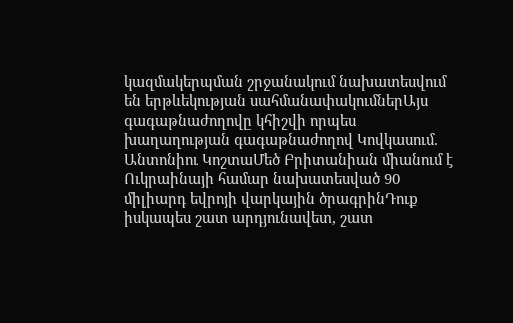կազմակերպման շրջանակում նախատեսվում են երթևեկության սահմանափակումներԱյս գագաթնաժողովը կհիշվի որպես խաղաղության գագաթնաժողով Կովկասում. Անտոնիու ԿոշտաՄեծ Բրիտանիան միանում է Ուկրաինայի համար նախատեսված 90 միլիարդ եվրոյի վարկային ծրագրինԴուք իսկապես շատ արդյունավետ, շատ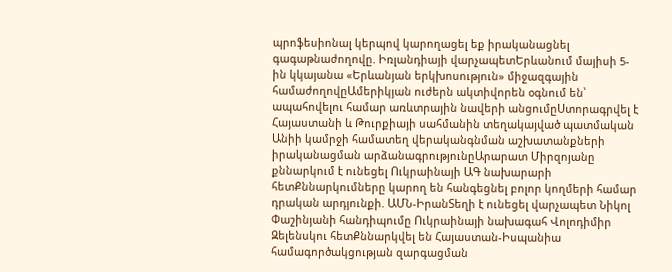պրոֆեսիոնալ կերպով կարողացել եք իրականացնել գագաթնաժողովը. Իռլանդիայի վարչապետԵրևանում մայիսի 5-ին կկայանա «Երևանյան երկխոսություն» միջազգային համաժողովըԱմերիկյան ուժերն ակտիվորեն օգնում են՝ ապահովելու համար առևտրային նավերի անցումըՍտորագրվել է Հայաստանի և Թուրքիայի սահմանին տեղակայված պատմական Անիի կամրջի համատեղ վերականգնման աշխատանքների իրականացման արձանագրությունըԱրարատ Միրզոյանը քննարկում է ունեցել Ուկրաինայի ԱԳ նախարարի հետՔննարկումները կարող են հանգեցնել բոլոր կողմերի համար դրական արդյունքի. ԱՄՆ-ԻրանՏեղի է ունեցել վարչապետ Նիկոլ Փաշինյանի հանդիպումը Ուկրաինայի նախագահ Վոլոդիմիր Զելենսկու հետՔննարկվել են Հայաստան-Իսպանիա համագործակցության զարգացման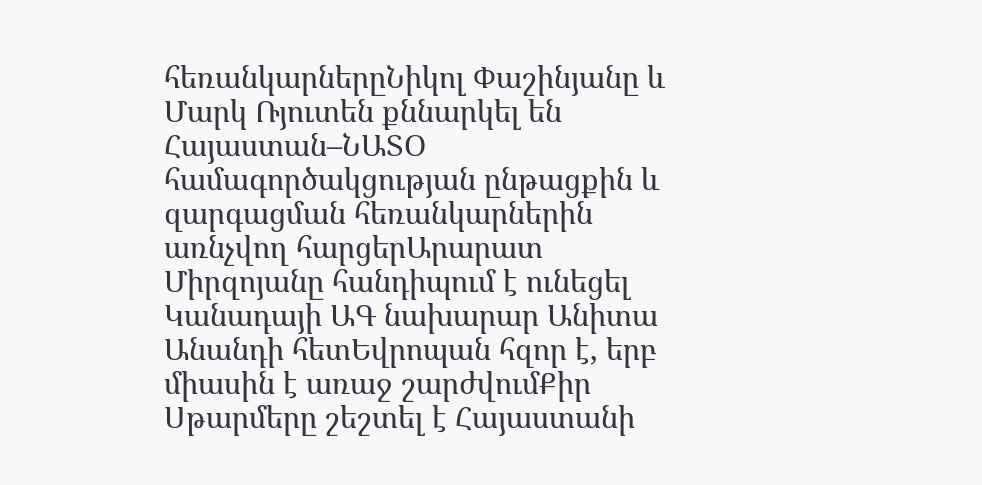հեռանկարներըՆիկոլ Փաշինյանը և Մարկ Ռյուտեն քննարկել են Հայաստան–ՆԱՏՕ համագործակցության ընթացքին և զարգացման հեռանկարներին առնչվող հարցերԱրարատ Միրզոյանը հանդիպում է ունեցել Կանադայի ԱԳ նախարար Անիտա Անանդի հետԵվրոպան հզոր է, երբ միասին է առաջ շարժվումՔիր Սթարմերը շեշտել է Հայաստանի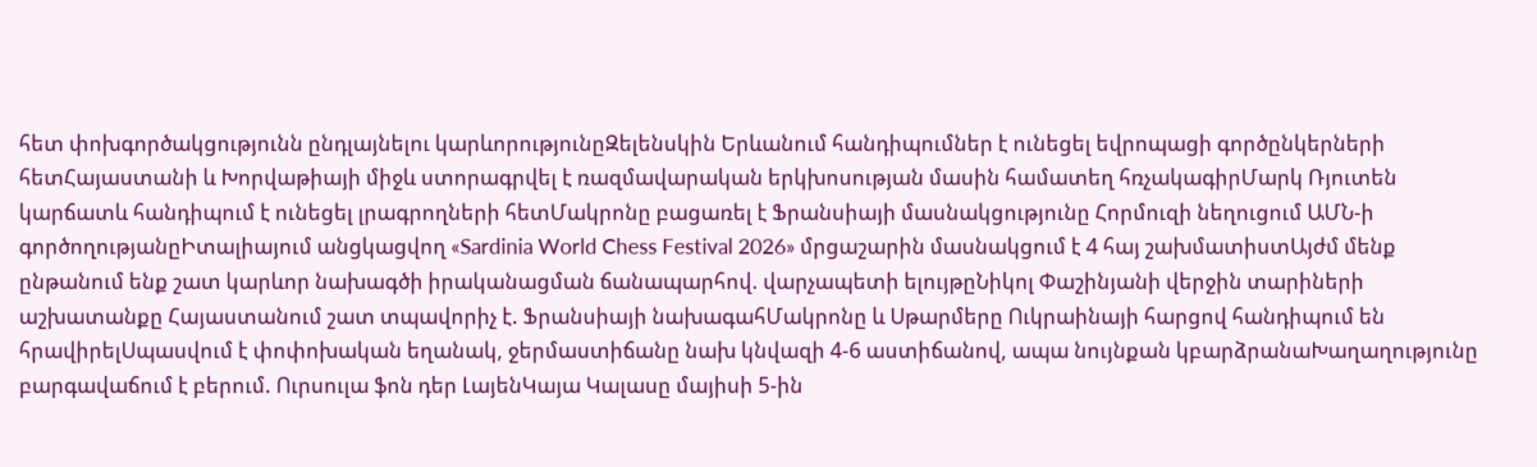հետ փոխգործակցությունն ընդլայնելու կարևորությունըԶելենսկին Երևանում հանդիպումներ է ունեցել եվրոպացի գործընկերների հետՀայաստանի և Խորվաթիայի միջև ստորագրվել է ռազմավարական երկխոսության մասին համատեղ հռչակագիրՄարկ Ռյուտեն կարճատև հանդիպում է ունեցել լրագրողների հետՄակրոնը բացառել է Ֆրանսիայի մասնակցությունը Հորմուզի նեղուցում ԱՄՆ-ի գործողությանըԻտալիայում անցկացվող «Sardinia World Chess Festival 2026» մրցաշարին մասնակցում է 4 հայ շախմատիստԱյժմ մենք ընթանում ենք շատ կարևոր նախագծի իրականացման ճանապարհով. վարչապետի ելույթըՆիկոլ Փաշինյանի վերջին տարիների աշխատանքը Հայաստանում շատ տպավորիչ է. Ֆրանսիայի նախագահՄակրոնը և Սթարմերը Ուկրաինայի հարցով հանդիպում են հրավիրելՍպասվում է փոփոխական եղանակ, ջերմաստիճանը նախ կնվազի 4-6 աստիճանով, ապա նույնքան կբարձրանաԽաղաղությունը բարգավաճում է բերում. Ուրսուլա ֆոն դեր ԼայենԿայա Կալասը մայիսի 5-ին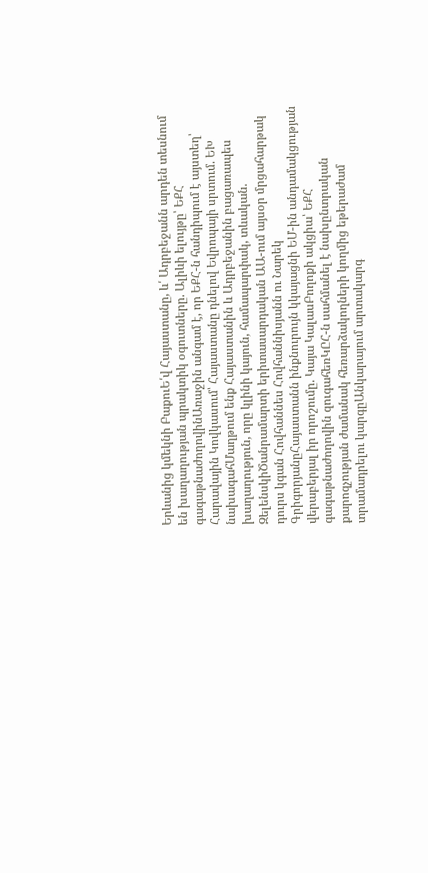Երևանից կմեկնի ԲաքուԵ՛վ Հայաստանը, և՛ Ադրբեջանն արդեն տեսնում են խաղաղության պրակտիկ օգուտները. Ալիևի ելույթը՝ ԵՔՀ գագաթնաժողովինԱռաջին անգամ է, որ ԵՔՀ-ն հանդիպում է այստեղ՝ Հարավային Կովկասում՝ Հայաստանը դնելով Եվրոպայի սրտում. ԵԽ նախագահՄաղթում ենք Հայաստանին և Ադրբեջանին բացառապես խաղաղություն, որը կլինի կայուն, համապարփակ, տևական. ԶելենսկիԾանրամարտի երիտասարդական ԱԱ-ում այսօր մրցահարթակ դուրս կգան Հովհաննես Հովհաննիսյանն ու Նարեկ ԳրիգորյանըՀայաստանն ինքնուրույն կկայացնի ԵՄ-ին անդամակցության վերաբերյալ իր որոշումը. Կայա ԿալասԲողոքի ակցիա՝ ԵՔՀ գագաթնաժողովին զուգահեռԿԸՀ-ն սահմանել է նախընտրական քարոզչության ժամանակ հեռարձակողների կողմից եթերաժամ տրամադրելու կարգըԱնկարայում արտակարգ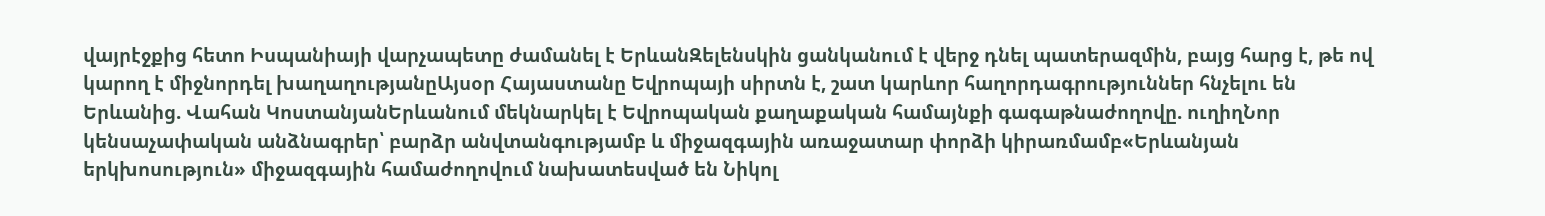վայրէջքից հետո Իսպանիայի վարչապետը ժամանել է ԵրևանԶելենսկին ցանկանում է վերջ դնել պատերազմին, բայց հարց է, թե ով կարող է միջնորդել խաղաղությանըԱյսօր Հայաստանը Եվրոպայի սիրտն է, շատ կարևոր հաղորդագրություններ հնչելու են Երևանից. Վահան ԿոստանյանԵրևանում մեկնարկել է Եվրոպական քաղաքական համայնքի գագաթնաժողովը. ուղիղՆոր կենսաչափական անձնագրեր՝ բարձր անվտանգությամբ և միջազգային առաջատար փորձի կիրառմամբ«Երևանյան երկխոսություն» միջազգային համաժողովում նախատեսված են Նիկոլ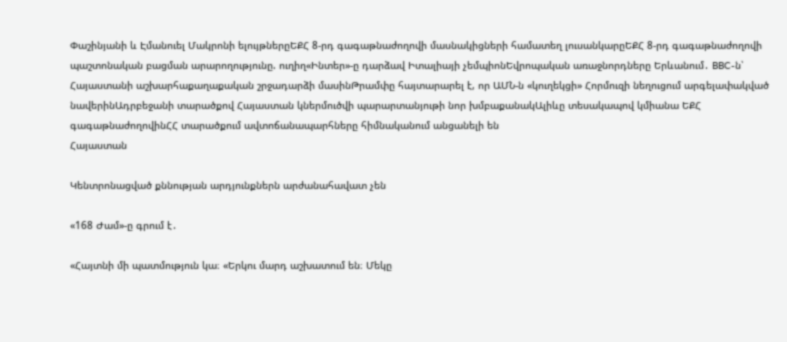Փաշինյանի և Էմանուել Մակրոնի ելույթներըԵՔՀ 8-րդ գագաթնաժողովի մասնակիցների համատեղ լուսանկարըԵՔՀ 8-րդ գագաթնաժողովի պաշտոնական բացման արարողությունը. ուղիղ«Ինտեր»-ը դարձավ Իտալիայի չեմպիոնԵվրոպական առաջնորդները Երևանում․ BBC-ն՝ Հայաստանի աշխարհաքաղաքական շրջադարձի մասինԹրամփը հայտարարել է, որ ԱՄՆ-ն «կուղեկցի» Հորմուզի նեղուցում արգելափակված նավերինԱդրբեջանի տարածքով Հայաստան կներմուծվի պարարտանյութի նոր խմբաքանակԱլիևը տեսակապով կմիանա ԵՔՀ գագաթնաժողովինՀՀ տարածքում ավտոճանապարհները հիմնականում անցանելի են
Հայաստան

Կենտրոնացված քննության արդյունքներն արժանահավատ չեն

«168 Ժամ»-ը գրում է․

«Հայտնի մի պատմություն կա։ «Երկու մարդ աշխատում են։ Մեկը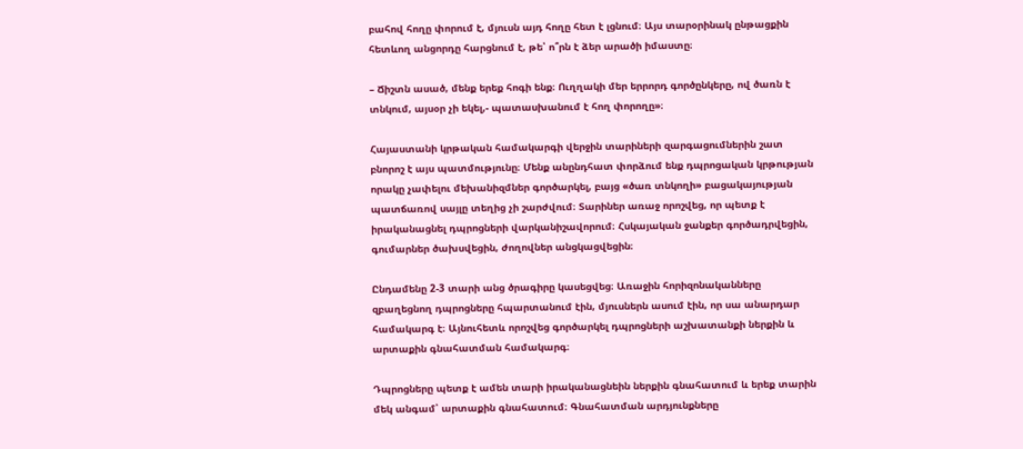բահով հողը փորում է, մյուսն այդ հողը հետ է լցնում։ Այս տարօրինակ ընթացքին հետևող անցորդը հարցնում է, թե՝ ո՞րն է ձեր արածի իմաստը։

– Ճիշտն ասած, մենք երեք հոգի ենք։ Ուղղակի մեր երրորդ գործընկերը, ով ծառն է տնկում, այսօր չի եկել,- պատասխանում է հող փորողը»։

Հայաստանի կրթական համակարգի վերջին տարիների զարգացումներին շատ բնորոշ է այս պատմությունը։ Մենք անընդհատ փորձում ենք դպրոցական կրթության որակը չափելու մեխանիզմներ գործարկել, բայց «ծառ տնկողի» բացակայության պատճառով սայլը տեղից չի շարժվում։ Տարիներ առաջ որոշվեց, որ պետք է իրականացնել դպրոցների վարկանիշավորում։ Հսկայական ջանքեր գործադրվեցին, գումարներ ծախսվեցին, ժողովներ անցկացվեցին։

Ընդամենը 2-3 տարի անց ծրագիրը կասեցվեց։ Առաջին հորիզոնականները զբաղեցնող դպրոցները հպարտանում էին, մյուսներն ասում էին, որ սա անարդար համակարգ է։ Այնուհետև որոշվեց գործարկել դպրոցների աշխատանքի ներքին և արտաքին գնահատման համակարգ։

Դպրոցները պետք է ամեն տարի իրականացնեին ներքին գնահատում և երեք տարին մեկ անգամ՝ արտաքին գնահատում։ Գնահատման արդյունքները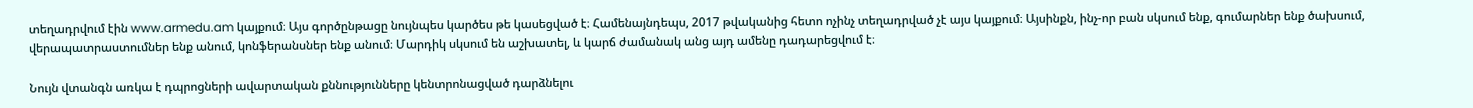տեղադրվում էին www.armedu.am կայքում։ Այս գործընթացը նույնպես կարծես թե կասեցված է։ Համենայնդեպս, 2017 թվականից հետո ոչինչ տեղադրված չէ այս կայքում։ Այսինքն, ինչ-որ բան սկսում ենք, գումարներ ենք ծախսում, վերապատրաստումներ ենք անում, կոնֆերանսներ ենք անում։ Մարդիկ սկսում են աշխատել, և կարճ ժամանակ անց այդ ամենը դադարեցվում է։

Նույն վտանգն առկա է դպրոցների ավարտական քննությունները կենտրոնացված դարձնելու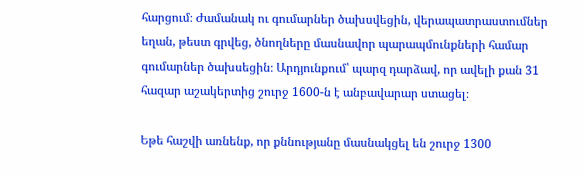հարցում։ Ժամանակ ու գումարներ ծախսվեցին, վերապատրաստումներ եղան, թեստ գրվեց, ծնողները մասնավոր պարապմունքների համար գումարներ ծախսեցին։ Արդյունքում՝ պարզ դարձավ, որ ավելի քան 31 հազար աշակերտից շուրջ 1600-ն է անբավարար ստացել։

Եթե հաշվի առնենք, որ քննությանը մասնակցել են շուրջ 1300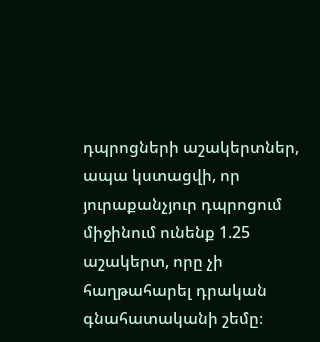դպրոցների աշակերտներ, ապա կստացվի, որ յուրաքանչյուր դպրոցում միջինում ունենք 1.25 աշակերտ, որը չի հաղթահարել դրական գնահատականի շեմը։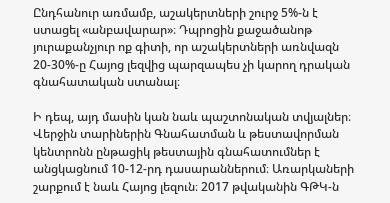Ընդհանուր առմամբ, աշակերտների շուրջ 5%-ն է ստացել «անբավարար»։ Դպրոցին քաջածանոթ յուրաքանչյուր ոք գիտի, որ աշակերտների առնվազն 20-30%-ը Հայոց լեզվից պարզապես չի կարող դրական գնահատական ստանալ։

Ի դեպ, այդ մասին կան նաև պաշտոնական տվյալներ։ Վերջին տարիներին Գնահատման և թեստավորման կենտրոնն ընթացիկ թեստային գնահատումներ է անցկացնում 10-12-րդ դասարաններում։ Առարկաների շարքում է նաև Հայոց լեզուն։ 2017 թվականին ԳԹԿ-ն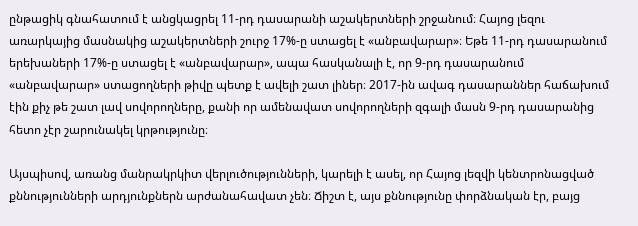ընթացիկ գնահատում է անցկացրել 11-րդ դասարանի աշակերտների շրջանում։ Հայոց լեզու առարկայից մասնակից աշակերտների շուրջ 17%-ը ստացել է «անբավարար»։ Եթե 11-րդ դասարանում երեխաների 17%-ը ստացել է «անբավարար», ապա հասկանալի է, որ 9-րդ դասարանում «անբավարար» ստացողների թիվը պետք է ավելի շատ լիներ։ 2017-ին ավագ դասարաններ հաճախում էին քիչ թե շատ լավ սովորողները, քանի որ ամենավատ սովորողների զգալի մասն 9-րդ դասարանից հետո չէր շարունակել կրթությունը։

Այսպիսով, առանց մանրակրկիտ վերլուծությունների, կարելի է ասել, որ Հայոց լեզվի կենտրոնացված քննությունների արդյունքներն արժանահավատ չեն։ Ճիշտ է, այս քննությունը փորձնական էր, բայց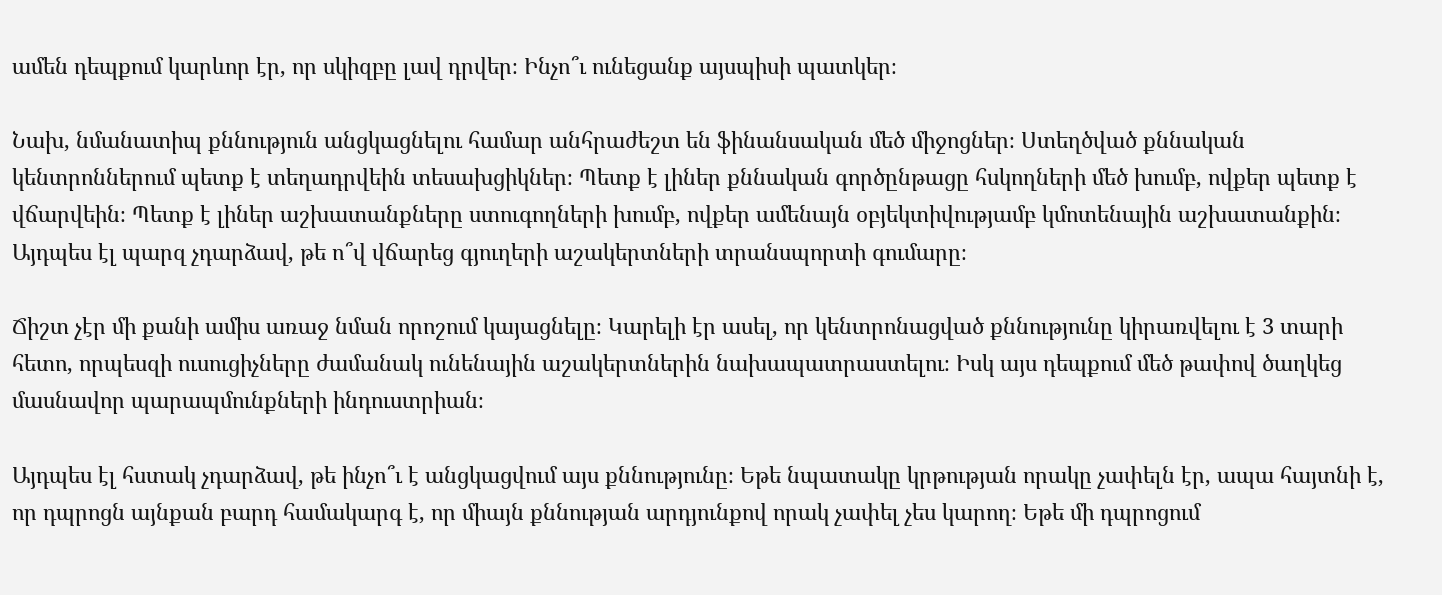ամեն դեպքում կարևոր էր, որ սկիզբը լավ դրվեր։ Ինչո՞ւ ունեցանք այսպիսի պատկեր։

Նախ, նմանատիպ քննություն անցկացնելու համար անհրաժեշտ են ֆինանսական մեծ միջոցներ։ Ստեղծված քննական կենտրոններում պետք է տեղադրվեին տեսախցիկներ։ Պետք է լիներ քննական գործընթացը հսկողների մեծ խումբ, ովքեր պետք է վճարվեին։ Պետք է լիներ աշխատանքները ստուգողների խումբ, ովքեր ամենայն օբյեկտիվությամբ կմոտենային աշխատանքին։ Այդպես էլ պարզ չդարձավ, թե ո՞վ վճարեց գյուղերի աշակերտների տրանսպորտի գումարը։

Ճիշտ չէր մի քանի ամիս առաջ նման որոշում կայացնելը։ Կարելի էր ասել, որ կենտրոնացված քննությունը կիրառվելու է 3 տարի հետո, որպեսզի ուսուցիչները ժամանակ ունենային աշակերտներին նախապատրաստելու։ Իսկ այս դեպքում մեծ թափով ծաղկեց մասնավոր պարապմունքների ինդուստրիան։

Այդպես էլ հստակ չդարձավ, թե ինչո՞ւ է անցկացվում այս քննությունը։ Եթե նպատակը կրթության որակը չափելն էր, ապա հայտնի է, որ դպրոցն այնքան բարդ համակարգ է, որ միայն քննության արդյունքով որակ չափել չես կարող։ Եթե մի դպրոցում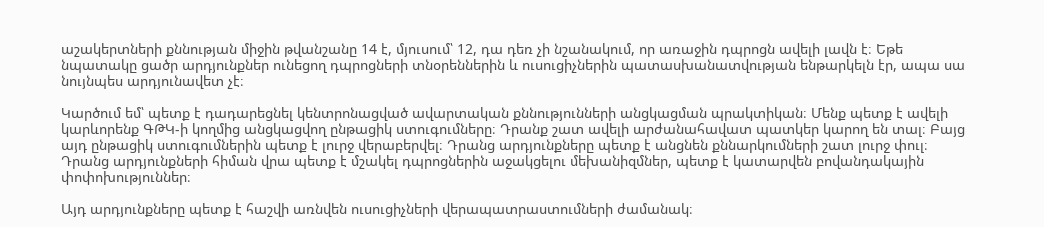աշակերտների քննության միջին թվանշանը 14 է, մյուսում՝ 12, դա դեռ չի նշանակում, որ առաջին դպրոցն ավելի լավն է։ Եթե նպատակը ցածր արդյունքներ ունեցող դպրոցների տնօրեններին և ուսուցիչներին պատասխանատվության ենթարկելն էր, ապա սա նույնպես արդյունավետ չէ։

Կարծում եմ՝ պետք է դադարեցնել կենտրոնացված ավարտական քննությունների անցկացման պրակտիկան։ Մենք պետք է ավելի կարևորենք ԳԹԿ-ի կողմից անցկացվող ընթացիկ ստուգումները։ Դրանք շատ ավելի արժանահավատ պատկեր կարող են տալ։ Բայց այդ ընթացիկ ստուգումներին պետք է լուրջ վերաբերվել։ Դրանց արդյունքները պետք է անցնեն քննարկումների շատ լուրջ փուլ։ Դրանց արդյունքների հիման վրա պետք է մշակել դպրոցներին աջակցելու մեխանիզմներ, պետք է կատարվեն բովանդակային փոփոխություններ։

Այդ արդյունքները պետք է հաշվի առնվեն ուսուցիչների վերապատրաստումների ժամանակ։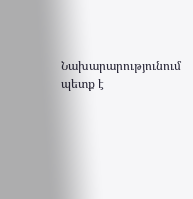Նախարարությունում պետք է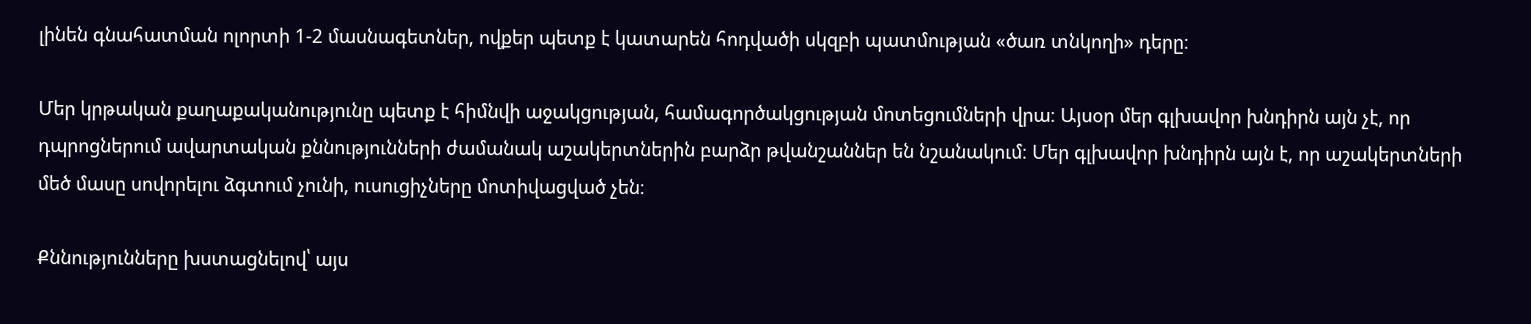լինեն գնահատման ոլորտի 1-2 մասնագետներ, ովքեր պետք է կատարեն հոդվածի սկզբի պատմության «ծառ տնկողի» դերը։

Մեր կրթական քաղաքականությունը պետք է հիմնվի աջակցության, համագործակցության մոտեցումների վրա։ Այսօր մեր գլխավոր խնդիրն այն չէ, որ դպրոցներում ավարտական քննությունների ժամանակ աշակերտներին բարձր թվանշաններ են նշանակում։ Մեր գլխավոր խնդիրն այն է, որ աշակերտների մեծ մասը սովորելու ձգտում չունի, ուսուցիչները մոտիվացված չեն։

Քննությունները խստացնելով՝ այս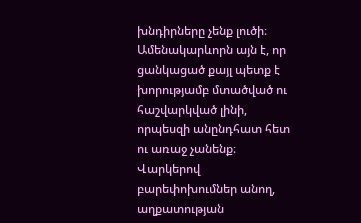խնդիրները չենք լուծի։ Ամենակարևորն այն է, որ ցանկացած քայլ պետք է խորությամբ մտածված ու հաշվարկված լինի, որպեսզի անընդհատ հետ ու առաջ չանենք։ Վարկերով բարեփոխումներ անող, աղքատության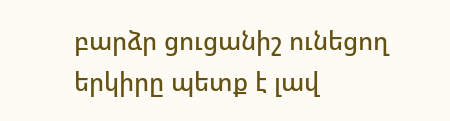բարձր ցուցանիշ ունեցող երկիրը պետք է լավ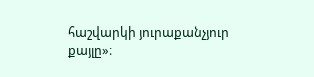հաշվարկի յուրաքանչյուր քայլը»։